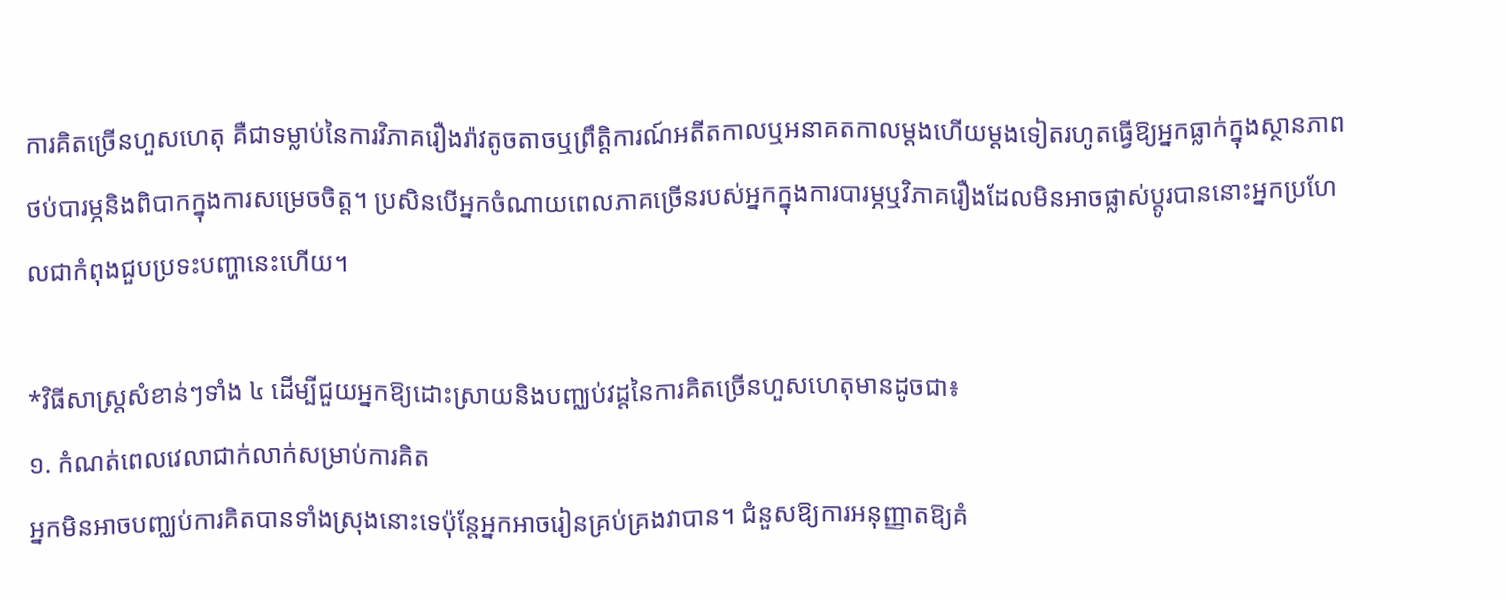ការគិតច្រើនហួសហេតុ គឺជាទម្លាប់នៃការវិភាគរឿងរ៉ាវតូចតាចឬព្រឹត្តិការណ៍អតីតកាលឬអនាគតកាលម្ដងហើយម្ដងទៀតរហូតធ្វើឱ្យអ្នកធ្លាក់ក្នុងស្ថានភាពថប់បារម្ភនិងពិបាកក្នុងការសម្រេចចិត្ត។ ប្រសិនបើអ្នកចំណាយពេលភាគច្រើនរបស់អ្នកក្នុងការបារម្ភឬវិភាគរឿងដែលមិនអាចផ្លាស់ប្ដូរបាននោះអ្នកប្រហែលជាកំពុងជួបប្រទះបញ្ហានេះហើយ។

*វិធីសាស្រ្តសំខាន់ៗទាំង ៤ ដើម្បីជួយអ្នកឱ្យដោះស្រាយនិងបញ្ឈប់វដ្តនៃការគិតច្រើនហួសហេតុមានដូចជា៖
១. កំណត់ពេលវេលាជាក់លាក់សម្រាប់ការគិត
អ្នកមិនអាចបញ្ឈប់ការគិតបានទាំងស្រុងនោះទេប៉ុន្តែអ្នកអាចរៀនគ្រប់គ្រងវាបាន។ ជំនួសឱ្យការអនុញ្ញាតឱ្យគំ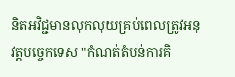និតអវិជ្ជមានលុកលុយគ្រប់ពេលត្រូវអនុវត្តបច្ចេកទេស "កំណត់តំបន់ការគិ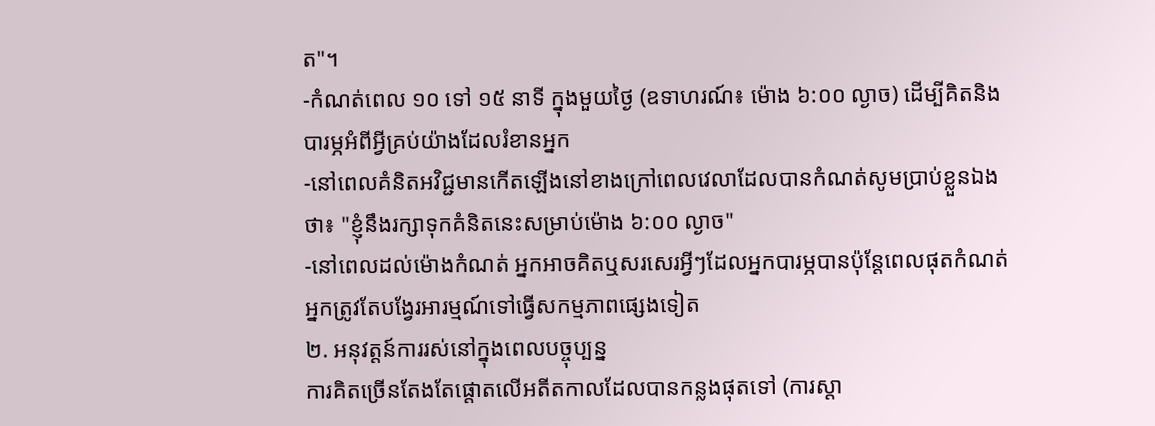ត"។
-កំណត់ពេល ១០ ទៅ ១៥ នាទី ក្នុងមួយថ្ងៃ (ឧទាហរណ៍៖ ម៉ោង ៦:០០ ល្ងាច) ដើម្បីគិតនិងបារម្ភអំពីអ្វីគ្រប់យ៉ាងដែលរំខានអ្នក
-នៅពេលគំនិតអវិជ្ជមានកើតឡើងនៅខាងក្រៅពេលវេលាដែលបានកំណត់សូមប្រាប់ខ្លួនឯងថា៖ "ខ្ញុំនឹងរក្សាទុកគំនិតនេះសម្រាប់ម៉ោង ៦:០០ ល្ងាច"
-នៅពេលដល់ម៉ោងកំណត់ អ្នកអាចគិតឬសរសេរអ្វីៗដែលអ្នកបារម្ភបានប៉ុន្តែពេលផុតកំណត់អ្នកត្រូវតែបង្វែរអារម្មណ៍ទៅធ្វើសកម្មភាពផ្សេងទៀត
២. អនុវត្តន៍ការរស់នៅក្នុងពេលបច្ចុប្បន្ន
ការគិតច្រើនតែងតែផ្តោតលើអតីតកាលដែលបានកន្លងផុតទៅ (ការស្ដា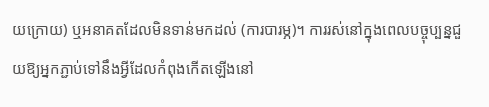យក្រោយ) ឬអនាគតដែលមិនទាន់មកដល់ (ការបារម្ភ)។ ការរស់នៅក្នុងពេលបច្ចុប្បន្នជួយឱ្យអ្នកភ្ជាប់ទៅនឹងអ្វីដែលកំពុងកើតឡើងនៅ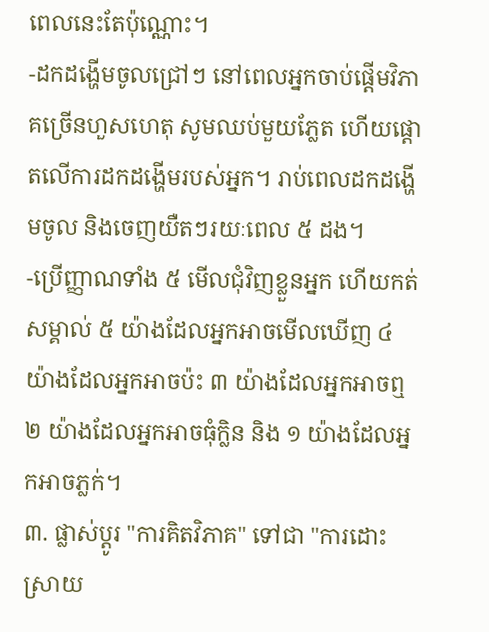ពេលនេះតែប៉ុណ្ណោះ។
-ដកដង្ហើមចូលជ្រៅៗ នៅពេលអ្នកចាប់ផ្តើមវិភាគច្រើនហួសហេតុ សូមឈប់មួយភ្លែត ហើយផ្ដោតលើការដកដង្ហើមរបស់អ្នក។ រាប់ពេលដកដង្ហើមចូល និងចេញយឺតៗរយៈពេល ៥ ដង។
-ប្រើញ្ញាណទាំង ៥ មើលជុំវិញខ្លួនអ្នក ហើយកត់សម្គាល់ ៥ យ៉ាងដែលអ្នកអាចមើលឃើញ ៤ យ៉ាងដែលអ្នកអាចប៉ះ ៣ យ៉ាងដែលអ្នកអាចឮ ២ យ៉ាងដែលអ្នកអាចធុំក្លិន និង ១ យ៉ាងដែលអ្នកអាចភ្លក់។
៣. ផ្លាស់ប្ដូរ "ការគិតវិភាគ" ទៅជា "ការដោះស្រាយ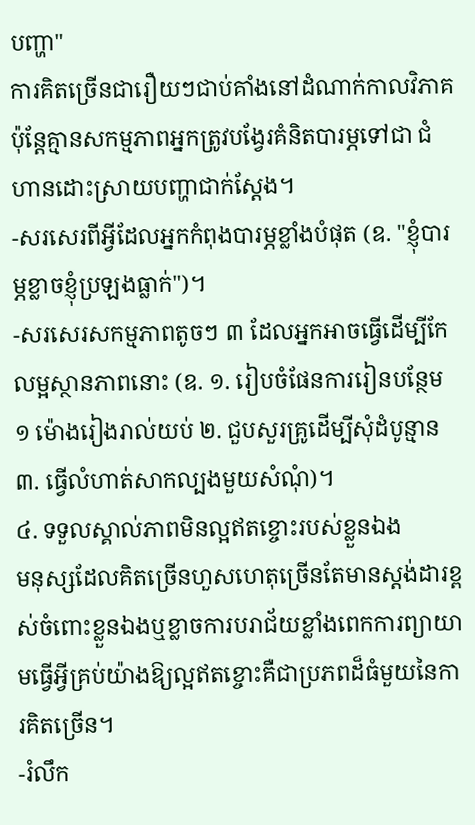បញ្ហា"
ការគិតច្រើនជារឿយៗជាប់គាំងនៅដំណាក់កាលវិភាគ ប៉ុន្តែគ្មានសកម្មភាពអ្នកត្រូវបង្វែរគំនិតបារម្ភទៅជា ជំហានដោះស្រាយបញ្ហាជាក់ស្ដែង។
-សរសេរពីអ្វីដែលអ្នកកំពុងបារម្ភខ្លាំងបំផុត (ឧ. "ខ្ញុំបារម្ភខ្លាចខ្ញុំប្រឡងធ្លាក់")។
-សរសេរសកម្មភាពតូចៗ ៣ ដែលអ្នកអាចធ្វើដើម្បីកែលម្អស្ថានភាពនោះ (ឧ. ១. រៀបចំផែនការរៀនបន្ថែម ១ ម៉ោងរៀងរាល់យប់ ២. ជួបសួរគ្រូដើម្បីសុំដំបូន្មាន ៣. ធ្វើលំហាត់សាកល្បងមួយសំណុំ)។
៤. ទទួលស្គាល់ភាពមិនល្អឥតខ្ចោះរបស់ខ្លួនឯង
មនុស្សដែលគិតច្រើនហួសហេតុច្រើនតែមានស្តង់ដារខ្ពស់ចំពោះខ្លួនឯងឬខ្លាចការបរាជ័យខ្លាំងពេកការព្យាយាមធ្វើអ្វីគ្រប់យ៉ាងឱ្យល្អឥតខ្ចោះគឺជាប្រភពដ៏ធំមួយនៃការគិតច្រើន។
-រំលឹក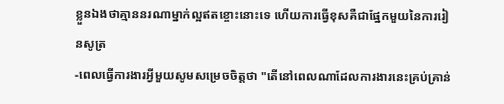ខ្លួនឯងថាគ្មាននរណាម្នាក់ល្អឥតខ្ចោះនោះទេ ហើយការធ្វើខុសគឺជាផ្នែកមួយនៃការរៀនសូត្រ
-ពេលធ្វើការងារអ្វីមួយសូមសម្រេចចិត្តថា "តើនៅពេលណាដែលការងារនេះគ្រប់គ្រាន់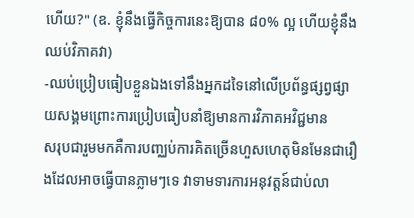ហើយ?" (ឧ. ខ្ញុំនឹងធ្វើកិច្ចការនេះឱ្យបាន ៨០% ល្អ ហើយខ្ញុំនឹងឈប់វិភាគវា)
-ឈប់ប្រៀបធៀបខ្លួនឯងទៅនឹងអ្នកដទៃនៅលើប្រព័ន្ធផ្សព្វផ្សាយសង្គមព្រោះការប្រៀបធៀបនាំឱ្យមានការវិភាគអវិជ្ជមាន
សរុបជារួមមកគឺការបញ្ឈប់ការគិតច្រើនហួសហេតុមិនមែនជារឿងដែលអាចធ្វើបានភ្លាមៗទេ វាទាមទារការអនុវត្តន៍ជាប់លា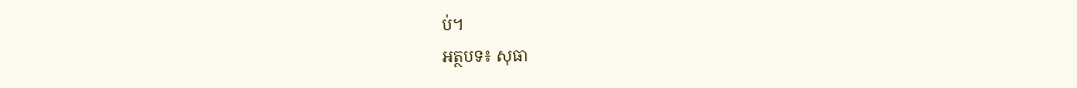ប់។
អត្ថបទ៖ សុធា